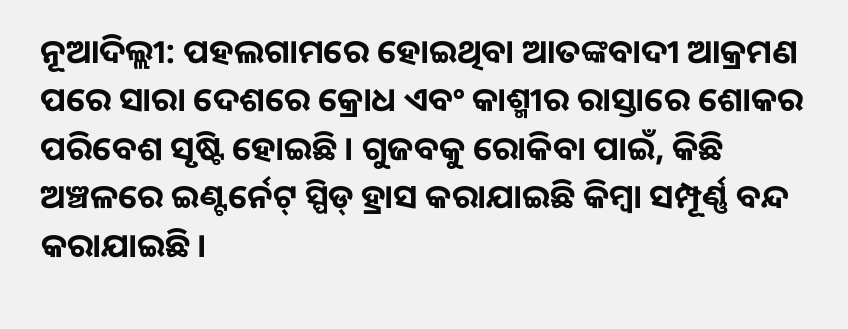ନୂଆଦିଲ୍ଲୀ: ପହଲଗାମରେ ହୋଇଥିବା ଆତଙ୍କବାଦୀ ଆକ୍ରମଣ ପରେ ସାରା ଦେଶରେ କ୍ରୋଧ ଏବଂ କାଶ୍ମୀର ରାସ୍ତାରେ ଶୋକର ପରିବେଶ ସୃଷ୍ଟି ହୋଇଛି। ଗୁଜବକୁ ରୋକିବା ପାଇଁ, କିଛି ଅଞ୍ଚଳରେ ଇଣ୍ଟର୍ନେଟ୍ ସ୍ପିଡ୍ ହ୍ରାସ କରାଯାଇଛି କିମ୍ବା ସମ୍ପୂର୍ଣ୍ଣ ବନ୍ଦ କରାଯାଇଛି।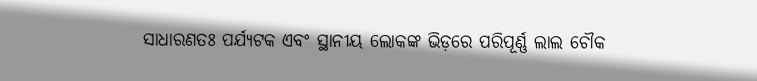ସାଧାରଣତଃ ପର୍ଯ୍ୟଟକ ଏବଂ ସ୍ଥାନୀୟ ଲୋକଙ୍କ ଭିଡ଼ରେ ପରିପୂର୍ଣ୍ଣ ଲାଲ ଚୌକ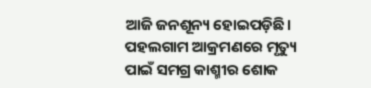ଆଜି ଜନଶୂନ୍ୟ ହୋଇପଡ଼ିଛି। ପହଲଗାମ ଆକ୍ରମଣରେ ମୃତ୍ୟୁ ପାଇଁ ସମଗ୍ର କାଶ୍ମୀର ଶୋକ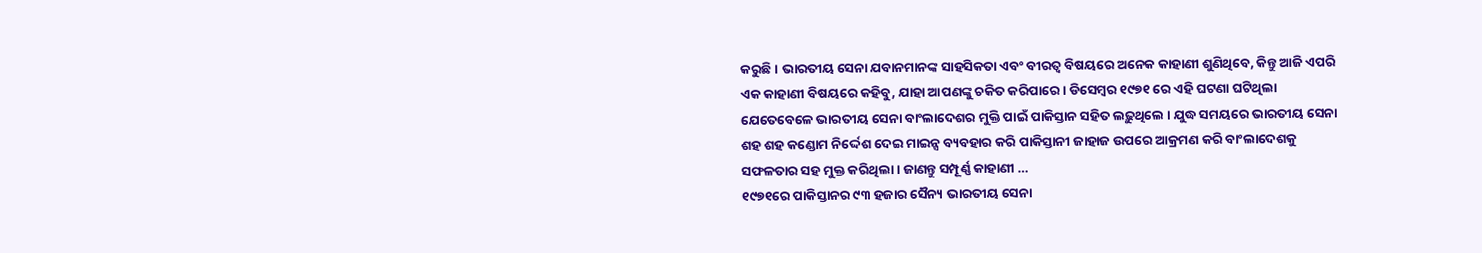କରୁଛି। ଭାରତୀୟ ସେନା ଯବାନମାନଙ୍କ ସାହସିକତା ଏବଂ ବୀରତ୍ୱ ବିଷୟରେ ଅନେକ କାହାଣୀ ଶୁଣିଥିବେ, କିନ୍ତୁ ଆଜି ଏପରି ଏକ କାହାଣୀ ବିଷୟରେ କହିବୁ, ଯାହା ଆପଣଙ୍କୁ ଚକିତ କରିପାରେ । ଡିସେମ୍ବର ୧୯୭୧ ରେ ଏହି ଘଟଣା ଘଟିଥିଲା ଯେତେବେଳେ ଭାରତୀୟ ସେନା ବାଂଲାଦେଶର ମୁକ୍ତି ପାଇଁ ପାକିସ୍ତାନ ସହିତ ଲଢ଼ୁଥିଲେ । ଯୁଦ୍ଧ ସମୟରେ ଭାରତୀୟ ସେନା ଶହ ଶହ କଣ୍ଡୋମ ନିର୍ଦ୍ଦେଶ ଦେଇ ମାଇନ୍ସ ବ୍ୟବହାର କରି ପାକିସ୍ତାନୀ ଜାହାଜ ଉପରେ ଆକ୍ରମଣ କରି ବାଂଲାଦେଶକୁ ସଫଳତାର ସହ ମୁକ୍ତ କରିଥିଲା । ଜାଣନ୍ତୁ ସମ୍ପୂର୍ଣ୍ଣ କାହାଣୀ …
୧୯୭୧ରେ ପାକିସ୍ତାନର ୯୩ ହଜାର ସୈନ୍ୟ ଭାରତୀୟ ସେନା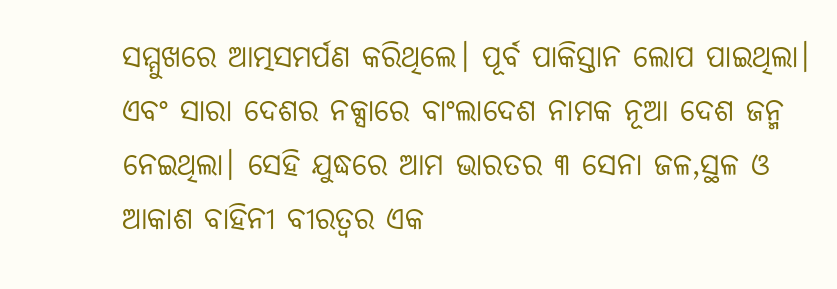ସମ୍ମୁଖରେ ଆତ୍ମସମର୍ପଣ କରିଥିଲେ। ପୂର୍ବ ପାକିସ୍ତାନ ଲୋପ ପାଇଥିଲା। ଏବଂ ସାରା ଦେଶର ନକ୍ସାରେ ବାଂଲାଦେଶ ନାମକ ନୂଆ ଦେଶ ଜନ୍ମ ନେଇଥିଲା। ସେହି ଯୁଦ୍ଧରେ ଆମ ଭାରତର ୩ ସେନା ଜଳ,ସ୍ଥଳ ଓ ଆକାଶ ବାହିନୀ ବୀରତ୍ୱର ଏକ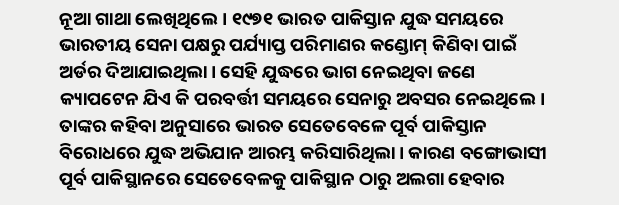ନୂଆ ଗାଥା ଲେଖିଥିଲେ। ୧୯୭୧ ଭାରତ ପାକିସ୍ତାନ ଯୁଦ୍ଧ ସମୟରେ ଭାରତୀୟ ସେନା ପକ୍ଷରୁ ପର୍ଯ୍ୟାପ୍ତ ପରିମାଣର କଣ୍ଡୋମ୍ କିଣିବା ପାଇଁ ଅର୍ଡର ଦିଆଯାଇଥିଲା। ସେହି ଯୁଦ୍ଧରେ ଭାଗ ନେଇଥିବା ଜଣେ କ୍ୟାପଟେନ ଯିଏ କି ପରବର୍ତ୍ତୀ ସମୟରେ ସେନାରୁ ଅବସର ନେଇଥିଲେ। ତାଙ୍କର କହିବା ଅନୁସାରେ ଭାରତ ସେତେବେଳେ ପୂର୍ବ ପାକିସ୍ତାନ ବିରୋଧରେ ଯୁଦ୍ଧ ଅଭିଯାନ ଆରମ୍ଭ କରିସାରିଥିଲା। କାରଣ ବଙ୍ଗୋଭାସୀ ପୂର୍ବ ପାକିସ୍ଥାନରେ ସେତେବେଳକୁ ପାକିସ୍ଥାନ ଠାରୁ ଅଲଗା ହେବାର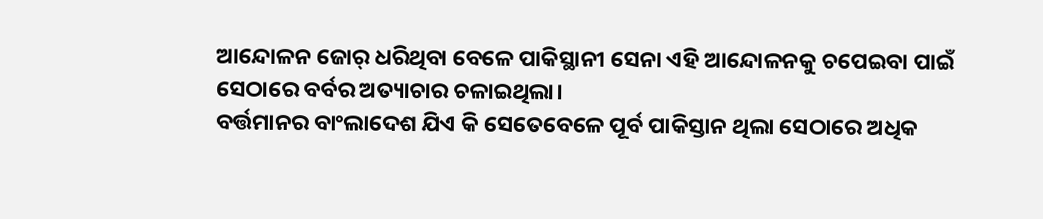ଆନ୍ଦୋଳନ ଜୋର୍ ଧରିଥିବା ବେଳେ ପାକିସ୍ଥାନୀ ସେନା ଏହି ଆନ୍ଦୋଳନକୁ ଚପେଇବା ପାଇଁ ସେଠାରେ ବର୍ବର ଅତ୍ୟାଚାର ଚଳାଇଥିଲା।
ବର୍ତ୍ତମାନର ବାଂଲାଦେଶ ଯିଏ କି ସେତେବେଳେ ପୂର୍ବ ପାକିସ୍ତାନ ଥିଲା ସେଠାରେ ଅଧିକ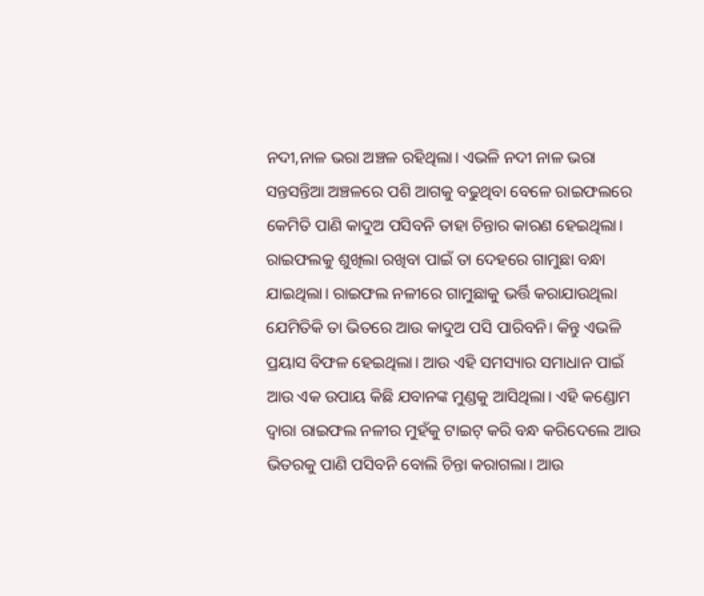ନଦୀ,ନାଳ ଭରା ଅଞ୍ଚଳ ରହିଥିଲା। ଏଭଳି ନଦୀ ନାଳ ଭରା ସନ୍ତସନ୍ତିଆ ଅଞ୍ଚଳରେ ପଶି ଆଗକୁ ବଢୁଥିବା ବେଳେ ରାଇଫଲରେ କେମିତି ପାଣି କାଦୁଅ ପସିବନି ତାହା ଚିନ୍ତାର କାରଣ ହେଇଥିଲା। ରାଇଫଲକୁ ଶୁଖିଲା ରଖିବା ପାଇଁ ତା ଦେହରେ ଗାମୁଛା ବନ୍ଧା ଯାଇଥିଲା। ରାଇଫଲ ନଳୀରେ ଗାମୁଛାକୁ ଭର୍ତ୍ତି କରାଯାଉଥିଲା ଯେମିତିକି ତା ଭିତରେ ଆଉ କାଦୁଅ ପସି ପାରିବନି। କିନ୍ତୁ ଏଭଳି ପ୍ରୟାସ ବିଫଳ ହେଇଥିଲା। ଆଉ ଏହି ସମସ୍ୟାର ସମାଧାନ ପାଇଁ ଆଉ ଏକ ଉପାୟ କିଛି ଯବାନଙ୍କ ମୁଣ୍ଡକୁ ଆସିଥିଲା। ଏହି କଣ୍ଡୋମ ଦ୍ୱାରା ରାଇଫଲ ନଳୀର ମୁହଁକୁ ଟାଇଟ୍ କରି ବନ୍ଧ କରିଦେଲେ ଆଉ ଭିତରକୁ ପାଣି ପସିବନି ବୋଲି ଚିନ୍ତା କରାଗଲା। ଆଉ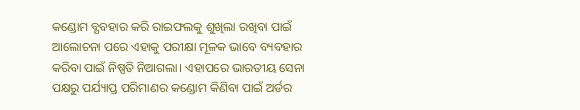କଣ୍ଡୋମ ବ୍ଯବହାର କରି ରାଇଫଲକୁ ଶୁଖିଲା ରଖିବା ପାଇଁ ଆଲୋଚନା ପରେ ଏହାକୁ ପରୀକ୍ଷା ମୂଳକ ଭାବେ ବ୍ୟବହାର କରିବା ପାଇଁ ନିଷ୍ପତି ନିଆଗଲା। ଏହାପରେ ଭାରତୀୟ ସେନା ପକ୍ଷରୁ ପର୍ଯ୍ୟାପ୍ତ ପରିମାଣର କଣ୍ଡୋମ କିଣିବା ପାଇଁ ଅର୍ଡର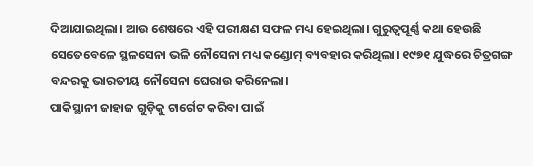ଦିଆଯାଇଥିଲା। ଆଉ ଶେଷରେ ଏହି ପରୀକ୍ଷଣ ସଫଳ ମଧ୍ୟ ହେଇଥିଲା। ଗୁରୁତ୍ୱପୂର୍ଣ୍ଣ କଥା ହେଉଛି ସେତେବେଳେ ସ୍ଥଳସେନା ଭଳି ନୌସେନା ମଧ୍ୟ କଣ୍ଡୋମ୍ ବ୍ୟବହାର କରିଥିଲା। ୧୯୭୧ ଯୁଦ୍ଧରେ ଚିତ୍ରଗଙ୍ଗ ବନ୍ଦରକୁ ଭାରତୀୟ ନୌସେନା ଘେରାଉ କରିନେଲା।
ପାକିସ୍ଥାନୀ ଜାହାଜ ଗୁଡ଼ିକୁ ଟାର୍ଗେଟ କରିବା ପାଇଁ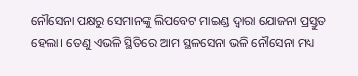ନୌସେନା ପକ୍ଷରୁ ସେମାନଙ୍କୁ ଲିପବେଟ ମାଇଣ୍ଡ ଦ୍ଵାରା ଯୋଜନା ପ୍ରସ୍ତୁତ ହେଲା। ତେଣୁ ଏଭଳି ସ୍ଥିତିରେ ଆମ ସ୍ଥଳସେନା ଭଳି ନୌସେନା ମଧ୍ୟ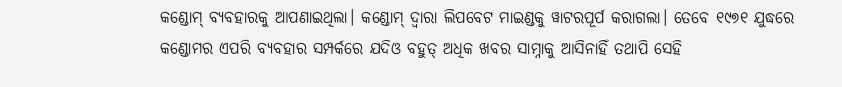କଣ୍ଡୋମ୍ ବ୍ୟବହାରକୁ ଆପଣାଇଥିଲା। କଣ୍ଡୋମ୍ ଦ୍ୱାରା ଲିପବେଟ ମାଇଣ୍ଡକୁ ୱାଟରପୂର୍ପ କରାଗଲା। ତେବେ ୧୯୭୧ ଯୁଦ୍ଧରେ କଣ୍ଡୋମର ଏପରି ବ୍ୟବହାର ସମ୍ପର୍କରେ ଯଦିଓ ବହୁତ୍ ଅଧିକ ଖବର ସାମ୍ନାକୁ ଆସିନାହିଁ ତଥାପି ସେହି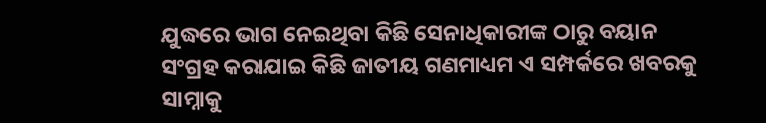ଯୁଦ୍ଧରେ ଭାଗ ନେଇଥିବା କିଛି ସେନାଧିକାରୀଙ୍କ ଠାରୁ ବୟାନ ସଂଗ୍ରହ କରାଯାଇ କିଛି ଜାତୀୟ ଗଣମାଧ୍ୟମ ଏ ସମ୍ପର୍କରେ ଖବରକୁ ସାମ୍ନାକୁ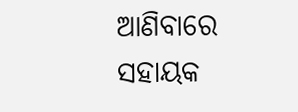ଆଣିବାରେ ସହାୟକ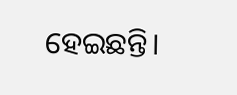ହେଇଛନ୍ତି।